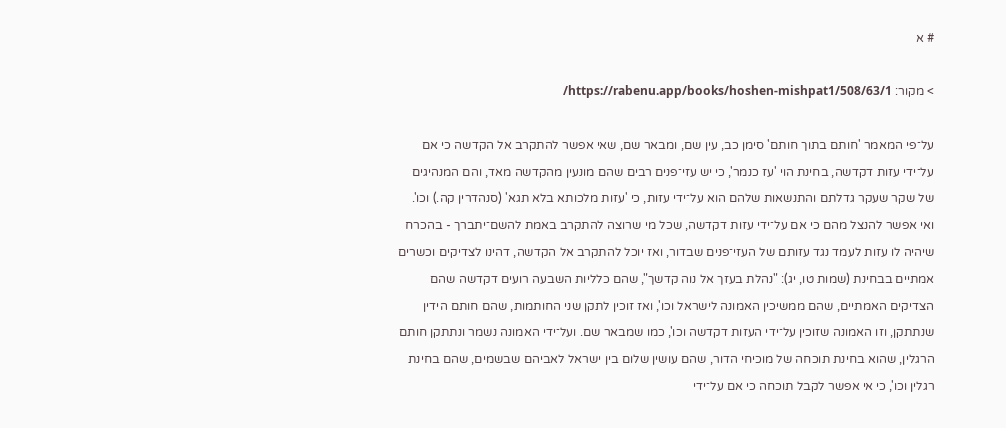# א

> מקור: https://rabenu.app/books/hoshen-mishpat1/508/63/1/

על־פי המאמר 'חותם בתוך חותם' סימן כב, עין שם, ומבאר שם, שאי אפשר להתקרב אל הקדשה כי אם על־ידי עזות דקדשה, בחינת הוי 'עז כנמר', כי יש עזי־פנים רבים שהם מונעין מהקדשה מאד, והם המנהיגים של שקר שעקר גדלתם והתנשאות שלהם הוא על־ידי עזות, כי 'עזות מלכותא בלא תגא' (סנהדרין קה.) וכו'. ואי אפשר להנצל מהם כי אם על־ידי עזות דקדשה, שכל מי שרוצה להתקרב באמת להשם־יתברך - בהכרח שיהיה לו עזות לעמד נגד עזותם של העזי־פנים שבדור, ואז יוכל להתקרב אל הקדשה, דהינו לצדיקים וכשרים אמתיים בבחינת (שמות טו, יג): "נהלת בעזך אל נוה קדשך", שהם כלליות השבעה רועים דקדשה שהם הצדיקים האמתיים, שהם ממשיכין האמונה לישראל וכו', ואז זוכין לתקן שני החותמות, שהם חותם הידין שנתתקן, וזו האמונה שזוכין על־ידי העזות דקדשה וכו', כמו שמבאר שם. ועל־ידי האמונה נשמר ונתתקן חותם הרגלין, שהוא בחינת תוכחה של מוכיחי הדור, שהם עושין שלום בין ישראל לאביהם שבשמים, שהם בחינת רגלין וכו', כי אי אפשר לקבל תוכחה כי אם על־ידי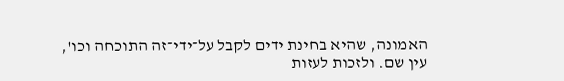האמונה, שהיא בחינת ידים לקבל על־ידי־זה התוכחה וכו', עין שם. ולזכות לעזות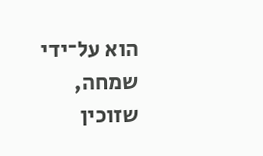הוא על־ידי שמחה, שזוכין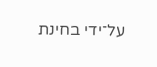על־ידי בחינת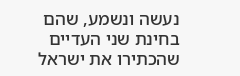נעשה ונשמע, שהם בחינת שני העדיים שהכתירו את ישראל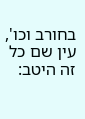בחורב וכו', עין שם כל זה היטב: